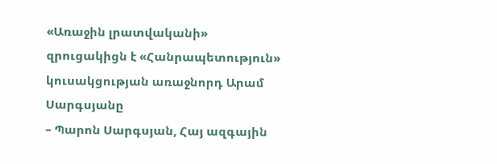«Առաջին լրատվականի» զրուցակիցն է «Հանրապետություն» կուսակցության առաջնորդ Արամ Սարգսյանը
– Պարոն Սարգսյան, Հայ ազգային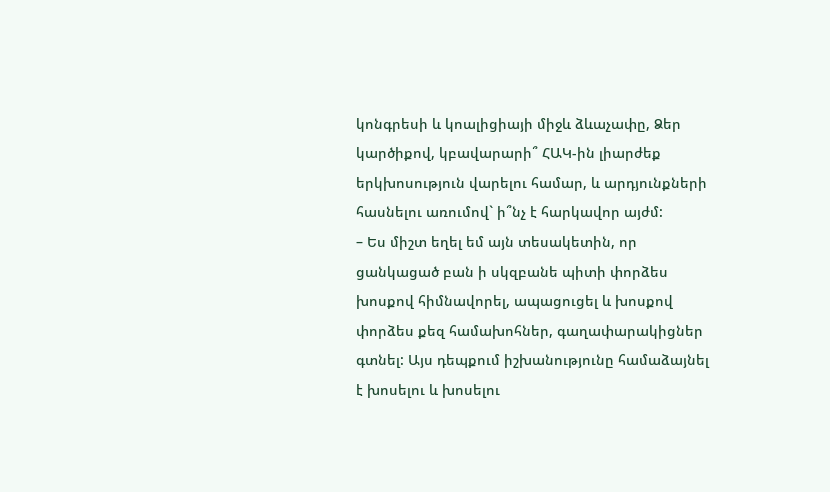կոնգրեսի և կոալիցիայի միջև ձևաչափը, Ձեր կարծիքով, կբավարարի՞ ՀԱԿ-ին լիարժեք երկխոսություն վարելու համար, և արդյունքների հասնելու առումով` ի՞նչ է հարկավոր այժմ:
– Ես միշտ եղել եմ այն տեսակետին, որ ցանկացած բան ի սկզբանե պիտի փորձես խոսքով հիմնավորել, ապացուցել և խոսքով փորձես քեզ համախոհներ, գաղափարակիցներ գտնել: Այս դեպքում իշխանությունը համաձայնել է խոսելու և խոսելու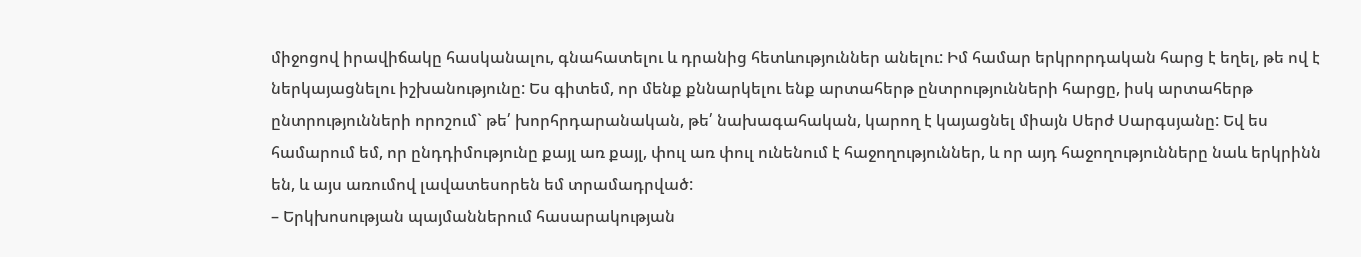միջոցով իրավիճակը հասկանալու, գնահատելու և դրանից հետևություններ անելու: Իմ համար երկրորդական հարց է եղել, թե ով է ներկայացնելու իշխանությունը: Ես գիտեմ, որ մենք քննարկելու ենք արտահերթ ընտրությունների հարցը, իսկ արտահերթ ընտրությունների որոշում` թե՛ խորհրդարանական, թե՛ նախագահական, կարող է կայացնել միայն Սերժ Սարգսյանը: Եվ ես համարում եմ, որ ընդդիմությունը քայլ առ քայլ, փուլ առ փուլ ունենում է հաջողություններ, և որ այդ հաջողությունները նաև երկրինն են, և այս առումով լավատեսորեն եմ տրամադրված:
– Երկխոսության պայմաններում հասարակության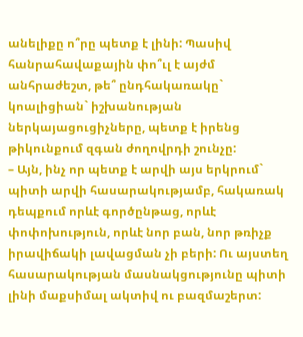անելիքը ո՞րը պետք է լինի: Պասիվ հանրահավաքային փո՞ւլ է այժմ անհրաժեշտ, թե՞ ընդհակառակը` կոալիցիան` իշխանության ներկայացուցիչները, պետք է իրենց թիկունքում զգան ժողովրդի շունչը:
– Այն, ինչ որ պետք է արվի այս երկրում` պիտի արվի հասարակությամբ, հակառակ դեպքում որևէ գործընթաց, որևէ փոփոխություն, որևէ նոր բան, նոր թռիչք իրավիճակի լավացման չի բերի: Ու այստեղ հասարակության մասնակցությունը պիտի լինի մաքսիմալ ակտիվ ու բազմաշերտ: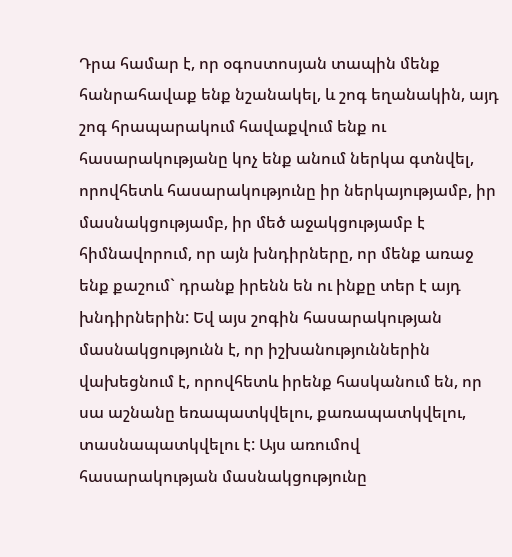Դրա համար է, որ օգոստոսյան տապին մենք հանրահավաք ենք նշանակել, և շոգ եղանակին, այդ շոգ հրապարակում հավաքվում ենք ու հասարակությանը կոչ ենք անում ներկա գտնվել, որովհետև հասարակությունը իր ներկայությամբ, իր մասնակցությամբ, իր մեծ աջակցությամբ է հիմնավորում, որ այն խնդիրները, որ մենք առաջ ենք քաշում` դրանք իրենն են ու ինքը տեր է այդ խնդիրներին: Եվ այս շոգին հասարակության մասնակցությունն է, որ իշխանություններին վախեցնում է, որովհետև իրենք հասկանում են, որ սա աշնանը եռապատկվելու, քառապատկվելու, տասնապատկվելու է: Այս առումով հասարակության մասնակցությունը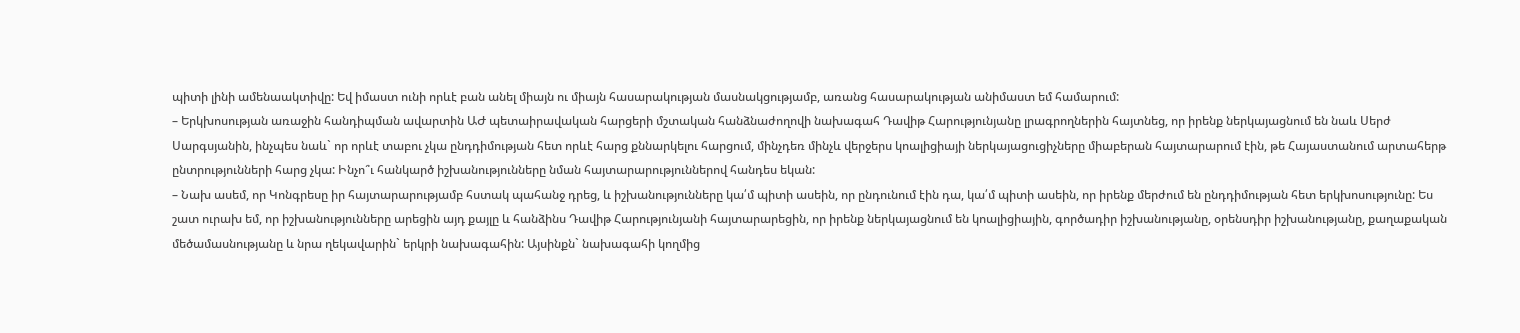պիտի լինի ամենաակտիվը: Եվ իմաստ ունի որևէ բան անել միայն ու միայն հասարակության մասնակցությամբ, առանց հասարակության անիմաստ եմ համարում:
– Երկխոսության առաջին հանդիպման ավարտին ԱԺ պետաիրավական հարցերի մշտական հանձնաժողովի նախագահ Դավիթ Հարությունյանը լրագրողներին հայտնեց, որ իրենք ներկայացնում են նաև Սերժ Սարգսյանին, ինչպես նաև` որ որևէ տաբու չկա ընդդիմության հետ որևէ հարց քննարկելու հարցում, մինչդեռ մինչև վերջերս կոալիցիայի ներկայացուցիչները միաբերան հայտարարում էին, թե Հայաստանում արտահերթ ընտրությունների հարց չկա: Ինչո՞ւ հանկարծ իշխանությունները նման հայտարարություններով հանդես եկան:
– Նախ ասեմ, որ Կոնգրեսը իր հայտարարությամբ հստակ պահանջ դրեց, և իշխանությունները կա՛մ պիտի ասեին, որ ընդունում էին դա, կա՛մ պիտի ասեին, որ իրենք մերժում են ընդդիմության հետ երկխոսությունը: Ես շատ ուրախ եմ, որ իշխանությունները արեցին այդ քայլը և հանձինս Դավիթ Հարությունյանի հայտարարեցին, որ իրենք ներկայացնում են կոալիցիային, գործադիր իշխանությանը, օրենսդիր իշխանությանը, քաղաքական մեծամասնությանը և նրա ղեկավարին` երկրի նախագահին: Այսինքն` նախագահի կողմից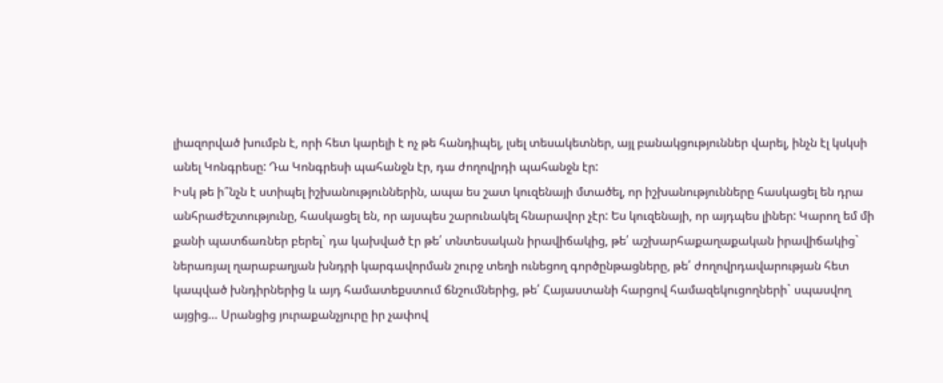լիազորված խումբն է, որի հետ կարելի է ոչ թե հանդիպել, լսել տեսակետներ, այլ բանակցություններ վարել, ինչն էլ կսկսի անել Կոնգրեսը: Դա Կոնգրեսի պահանջն էր, դա ժողովրդի պահանջն էր:
Իսկ թե ի՞նչն է ստիպել իշխանություններին, ապա ես շատ կուզենայի մտածել, որ իշխանությունները հասկացել են դրա անհրաժեշտությունը, հասկացել են, որ այսպես շարունակել հնարավոր չէր: Ես կուզենայի, որ այդպես լիներ: Կարող եմ մի քանի պատճառներ բերել` դա կախված էր թե՛ տնտեսական իրավիճակից, թե՛ աշխարհաքաղաքական իրավիճակից` ներառյալ ղարաբաղյան խնդրի կարգավորման շուրջ տեղի ունեցող գործընթացները, թե՛ ժողովրդավարության հետ կապված խնդիրներից և այդ համատեքստում ճնշումներից, թե՛ Հայաստանի հարցով համազեկուցողների` սպասվող այցից… Սրանցից յուրաքանչյուրը իր չափով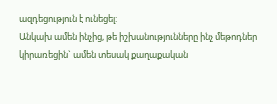ազդեցություն է ունեցել:
Անկախ ամեն ինչից, թե իշխանությունները ինչ մեթոդներ կիրառեցին` ամեն տեսակ քաղաքական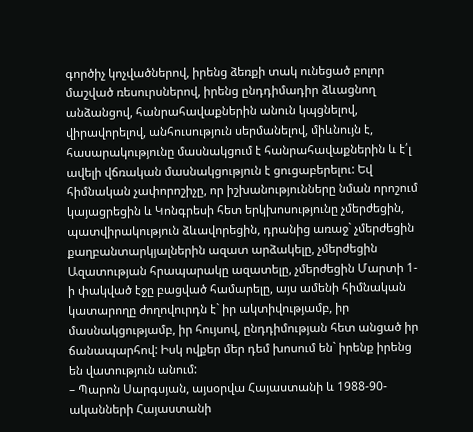գործիչ կոչվածներով, իրենց ձեռքի տակ ունեցած բոլոր մաշված ռեսուրսներով, իրենց ընդդիմադիր ձևացնող անձանցով, հանրահավաքներին անուն կպցնելով, վիրավորելով, անհուսություն սերմանելով, միևնույն է, հասարակությունը մասնակցում է հանրահավաքներին և է՛լ ավելի վճռական մասնակցություն է ցուցաբերելու: Եվ հիմնական չափորոշիչը, որ իշխանությունները նման որոշում կայացրեցին և Կոնգրեսի հետ երկխոսությունը չմերժեցին, պատվիրակություն ձևավորեցին, դրանից առաջ` չմերժեցին քաղբանտարկյալներին ազատ արձակելը, չմերժեցին Ազատության հրապարակը ազատելը, չմերժեցին Մարտի 1-ի փակված էջը բացված համարելը, այս ամենի հիմնական կատարողը ժողովուրդն է` իր ակտիվությամբ, իր մասնակցությամբ, իր հույսով, ընդդիմության հետ անցած իր ճանապարհով: Իսկ ովքեր մեր դեմ խոսում են` իրենք իրենց են վատություն անում:
– Պարոն Սարգսյան, այսօրվա Հայաստանի և 1988-90-ականների Հայաստանի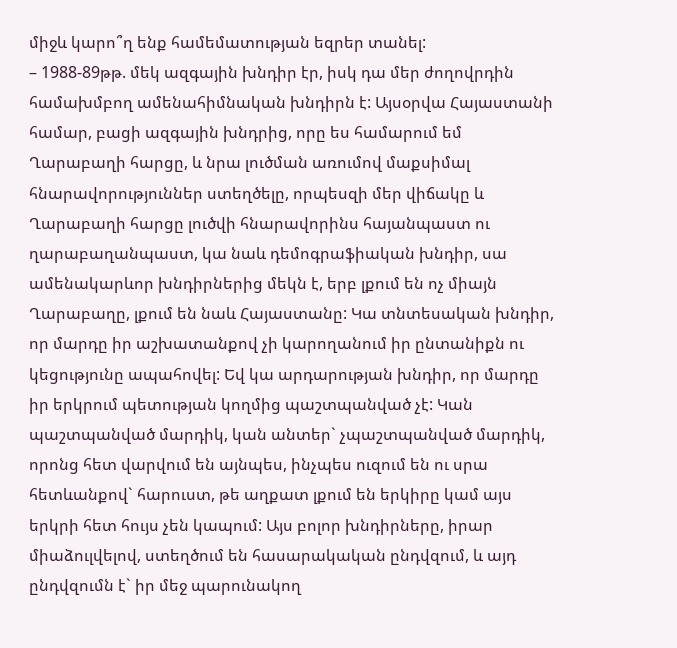միջև կարո՞ղ ենք համեմատության եզրեր տանել:
– 1988-89թթ. մեկ ազգային խնդիր էր, իսկ դա մեր ժողովրդին համախմբող ամենահիմնական խնդիրն է: Այսօրվա Հայաստանի համար, բացի ազգային խնդրից, որը ես համարում եմ Ղարաբաղի հարցը, և նրա լուծման առումով մաքսիմալ հնարավորություններ ստեղծելը, որպեսզի մեր վիճակը և Ղարաբաղի հարցը լուծվի հնարավորինս հայանպաստ ու ղարաբաղանպաստ, կա նաև դեմոգրաֆիական խնդիր, սա ամենակարևոր խնդիրներից մեկն է, երբ լքում են ոչ միայն Ղարաբաղը, լքում են նաև Հայաստանը: Կա տնտեսական խնդիր, որ մարդը իր աշխատանքով չի կարողանում իր ընտանիքն ու կեցությունը ապահովել: Եվ կա արդարության խնդիր, որ մարդը իր երկրում պետության կողմից պաշտպանված չէ: Կան պաշտպանված մարդիկ, կան անտեր` չպաշտպանված մարդիկ, որոնց հետ վարվում են այնպես, ինչպես ուզում են ու սրա հետևանքով` հարուստ, թե աղքատ լքում են երկիրը կամ այս երկրի հետ հույս չեն կապում: Այս բոլոր խնդիրները, իրար միաձուլվելով, ստեղծում են հասարակական ընդվզում, և այդ ընդվզումն է` իր մեջ պարունակող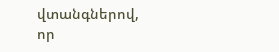վտանգներով, որ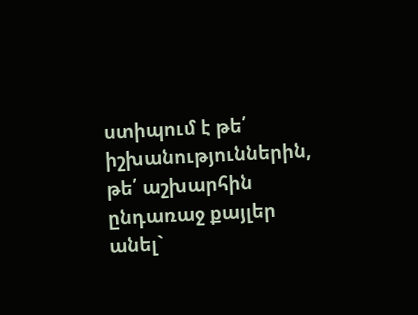ստիպում է թե՛ իշխանություններին, թե՛ աշխարհին ընդառաջ քայլեր անել`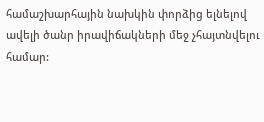համաշխարհային նախկին փորձից ելնելով ավելի ծանր իրավիճակների մեջ չհայտնվելու համար: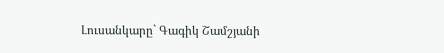Լուսանկարը` Գագիկ Շամշյանի